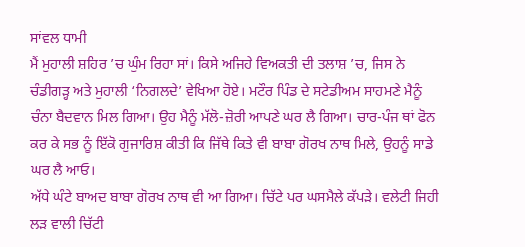ਸਾਂਵਲ ਧਾਮੀ
ਮੈਂ ਮੁਹਾਲੀ ਸ਼ਹਿਰ ’ਚ ਘੁੰਮ ਰਿਹਾ ਸਾਂ। ਕਿਸੇ ਅਜਿਹੇ ਵਿਅਕਤੀ ਦੀ ਤਲਾਸ਼ ’ਚ, ਜਿਸ ਨੇ ਚੰਡੀਗੜ੍ਹ ਅਤੇ ਮੁਹਾਲੀ ‘ਨਿਗਲਦੇ’ ਵੇਖਿਆ ਹੋਏ। ਮਟੌਰ ਪਿੰਡ ਦੇ ਸਟੇਡੀਅਮ ਸਾਹਮਣੇ ਮੈਨੂੰ ਚੰਨਾ ਬੈਦਵਾਨ ਮਿਲ ਗਿਆ। ਉਹ ਮੈਨੂੰ ਮੱਲੋ-ਜ਼ੋਰੀ ਆਪਣੇ ਘਰ ਲੈ ਗਿਆ। ਚਾਰ-ਪੰਜ ਥਾਂ ਫੋਨ ਕਰ ਕੇ ਸਭ ਨੂੰ ਇੱਕੋ ਗੁਜਾਰਿਸ਼ ਕੀਤੀ ਕਿ ਜਿੱਥੇ ਕਿਤੇ ਵੀ ਬਾਬਾ ਗੋਰਖ ਨਾਥ ਮਿਲੇ, ਉਹਨੂੰ ਸਾਡੇ ਘਰ ਲੈ ਆਓ।
ਅੱਧੇ ਘੰਟੇ ਬਾਅਦ ਬਾਬਾ ਗੋਰਖ ਨਾਥ ਵੀ ਆ ਗਿਆ। ਚਿੱਟੇ ਪਰ ਘਸਮੈਲੇ ਕੱਪੜੇ। ਵਲੇਟੀ ਜਿਹੀ ਲੜ ਵਾਲੀ ਚਿੱਟੀ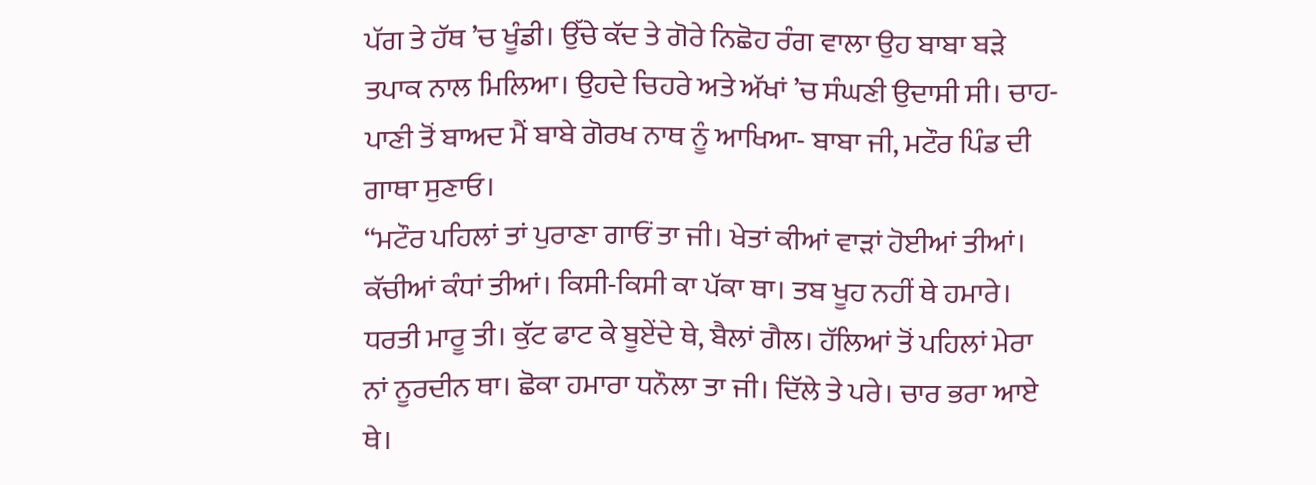ਪੱਗ ਤੇ ਹੱਥ ’ਚ ਖੂੰਡੀ। ਉੱਚੇ ਕੱਦ ਤੇ ਗੋਰੇ ਨਿਛੋਹ ਰੰਗ ਵਾਲਾ ਉਹ ਬਾਬਾ ਬੜੇ ਤਪਾਕ ਨਾਲ ਮਿਲਿਆ। ਉਹਦੇ ਚਿਹਰੇ ਅਤੇ ਅੱਖਾਂ ’ਚ ਸੰਘਣੀ ਉਦਾਸੀ ਸੀ। ਚਾਹ-ਪਾਣੀ ਤੋਂ ਬਾਅਦ ਮੈਂ ਬਾਬੇ ਗੋਰਖ ਨਾਥ ਨੂੰ ਆਖਿਆ- ਬਾਬਾ ਜੀ, ਮਟੌਰ ਪਿੰਡ ਦੀ ਗਾਥਾ ਸੁਣਾਓ।
“ਮਟੌਰ ਪਹਿਲਾਂ ਤਾਂ ਪੁਰਾਣਾ ਗਾਓਂ ਤਾ ਜੀ। ਖੇਤਾਂ ਕੀਆਂ ਵਾੜਾਂ ਹੋਈਆਂ ਤੀਆਂ। ਕੱਚੀਆਂ ਕੰਧਾਂ ਤੀਆਂ। ਕਿਸੀ-ਕਿਸੀ ਕਾ ਪੱਕਾ ਥਾ। ਤਬ ਖੂਹ ਨਹੀਂ ਥੇ ਹਮਾਰੇ। ਧਰਤੀ ਮਾਰੂ ਤੀ। ਕੁੱਟ ਫਾਟ ਕੇ ਬੂਏਂਦੇ ਥੇ, ਬੈਲਾਂ ਗੈਲ। ਹੱਲਿਆਂ ਤੋਂ ਪਹਿਲਾਂ ਮੇਰਾ ਨਾਂ ਨੂਰਦੀਨ ਥਾ। ਛੋਕਾ ਹਮਾਰਾ ਧਨੌਲਾ ਤਾ ਜੀ। ਦਿੱਲੇ ਤੇ ਪਰੇ। ਚਾਰ ਭਰਾ ਆਏ ਥੇ।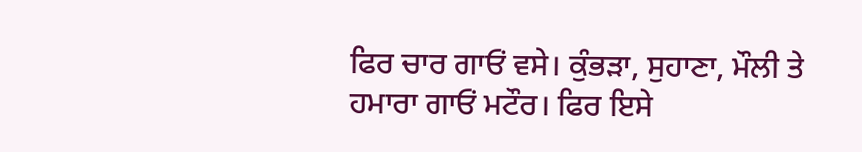ਫਿਰ ਚਾਰ ਗਾਓਂ ਵਸੇ। ਕੁੰਭੜਾ, ਸੁਹਾਣਾ, ਮੌਲੀ ਤੇ ਹਮਾਰਾ ਗਾਓਂ ਮਟੌਰ। ਫਿਰ ਇਸੇ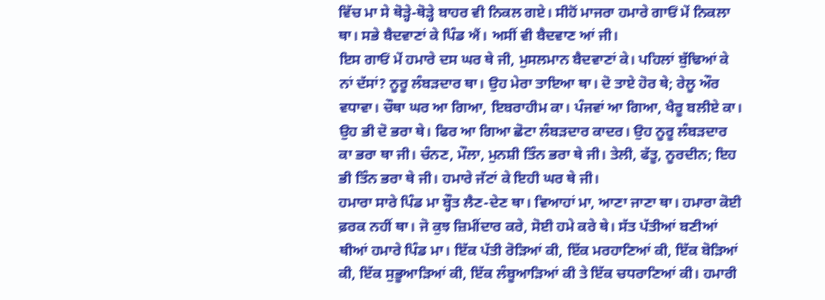ਵਿੱਚ ਮਾ ਸੇ ਥੋੜ੍ਹੇ-ਥੋੜ੍ਹੇ ਬਾਹਰ ਵੀ ਨਿਕਲ ਗਏ। ਸੀਹੋਂ ਮਾਜਰਾ ਹਮਾਰੇ ਗਾਓਂ ਮੇਂ ਨਿਕਲਾ ਥਾ। ਸਭੇ ਬੈਦਵਾਣਾਂ ਕੇ ਪਿੰਡ ਐਂ। ਅਸੀਂ ਵੀ ਬੈਦਵਾਣ ਆਂ ਜੀ।
ਇਸ ਗਾਓਂ ਮੇਂ ਹਮਾਰੇ ਦਸ ਘਰ ਥੇ ਜੀ, ਮੁਸਲਮਾਨ ਬੈਦਵਾਣਾਂ ਕੇ। ਪਹਿਲਾਂ ਬੁੱਢਿਆਂ ਕੇ ਨਾਂ ਦੱਸਾਂ? ਨੂਰੂ ਲੰਬੜਦਾਰ ਥਾ। ਉਹ ਮੇਰਾ ਤਾਇਆ ਥਾ। ਦੋ ਤਾਏ ਹੋਰ ਥੇ; ਰੇਲੂ ਔਰ ਵਧਾਵਾ। ਚੌਥਾ ਘਰ ਆ ਗਿਆ, ਇਬਰਾਹੀਮ ਕਾ। ਪੰਜਵਾਂ ਆ ਗਿਆ, ਖੈਰੂ ਬਲੀਏ ਕਾ। ਉਹ ਭੀ ਦੋ ਭਰਾ ਥੇ। ਫਿਰ ਆ ਗਿਆ ਛੋਟਾ ਲੰਬੜਦਾਰ ਕਾਦਰ। ਉਹ ਨੂਰੂ ਲੰਬੜਦਾਰ ਕਾ ਭਰਾ ਥਾ ਜੀ। ਚੰਨਣ, ਮੌਲਾ, ਮੁਨਸ਼ੀ ਤਿੰਨ ਭਰਾ ਥੇ ਜੀ। ਤੇਲੀ, ਫੱਤੂ, ਨੂਰਦੀਨ; ਇਹ ਭੀ ਤਿੰਨ ਭਰਾ ਥੇ ਜੀ। ਹਮਾਰੇ ਜੱਟਾਂ ਕੇ ਇਹੀ ਘਰ ਥੇ ਜੀ।
ਹਮਾਰਾ ਸਾਰੇ ਪਿੰਡ ਮਾ ਬ੍ਹੌਤ ਲੈਣ-ਦੇਣ ਥਾ। ਵਿਆਹਾਂ ਮਾ, ਆਣਾ ਜਾਣਾ ਥਾ। ਹਮਾਰਾ ਕੋਈ ਫ਼ਰਕ ਨਹੀਂ ਥਾ। ਜੋ ਕੁਝ ਜ਼ਿਮੀਂਦਾਰ ਕਰੇ, ਸੋਈ ਹਮੇ ਕਰੇ ਥੇ। ਸੱਤ ਪੱਤੀਆਂ ਬਣੀਆਂ ਥੀਆਂ ਹਮਾਰੇ ਪਿੰਡ ਮਾ। ਇੱਕ ਪੱਤੀ ਰੋੜਿਆਂ ਕੀ, ਇੱਕ ਮਰਹਾਣਿਆਂ ਕੀ, ਇੱਕ ਬੋੜਿਆਂ ਕੀ, ਇੱਕ ਸੁਭੂਆੜਿਆਂ ਕੀ, ਇੱਕ ਲੰਬੂਆੜਿਆਂ ਕੀ ਤੇ ਇੱਕ ਚਧਰਾਣਿਆਂ ਕੀ। ਹਮਾਰੀ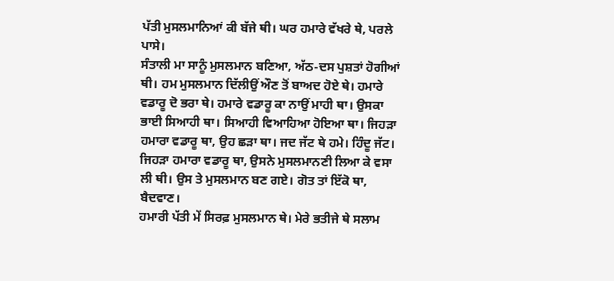ਪੱਤੀ ਮੁਸਲਮਾਨਿਆਂ ਕੀ ਬੱਜੇ ਥੀ। ਘਰ ਹਮਾਰੇ ਵੱਖਰੇ ਥੇ, ਪਰਲੇ ਪਾਸੇ।
ਸੰਤਾਲੀ ਮਾ ਸਾਨੂੰ ਮੁਸਲਮਾਨ ਬਣਿਆ, ਅੱਠ-ਦਸ ਪੁਸ਼ਤਾਂ ਹੋਗੀਆਂ ਥੀ। ਹਮ ਮੁਸਲਮਾਨ ਦਿੱਲੀਉਂ ਔਣ ਤੋਂ ਬਾਅਦ ਹੋਏ ਥੇ। ਹਮਾਰੇ ਵਡਾਰੂ ਦੋ ਭਰਾ ਥੇ। ਹਮਾਰੇ ਵਡਾਰੂ ਕਾ ਨਾਉਂ ਮਾਹੀ ਥਾ। ਉਸਕਾ ਭਾਈ ਸਿਆਹੀ ਥਾ। ਸਿਆਹੀ ਵਿਆਹਿਆ ਹੋਇਆ ਥਾ। ਜਿਹੜਾ ਹਮਾਰਾ ਵਡਾਰੂ ਥਾ, ਉਹ ਛੜਾ ਥਾ। ਜਦ ਜੱਟ ਥੇ ਹਮੇ। ਹਿੰਦੂ ਜੱਟ। ਜਿਹੜਾ ਹਮਾਰਾ ਵਡਾਰੂ ਥਾ, ਉਸਨੇ ਮੁਸਲਮਾਨਣੀ ਲਿਆ ਕੇ ਵਸਾ ਲੀ ਥੀ। ਉਸ ਤੇ ਮੁਸਲਮਾਨ ਬਣ ਗਏ। ਗੋਤ ਤਾਂ ਇੱਕੋ ਥਾ, ਬੈਦਵਾਣ।
ਹਮਾਰੀ ਪੱਤੀ ਮੇਂ ਸਿਰਫ਼ ਮੁਸਲਮਾਨ ਥੇ। ਮੇਰੇ ਭਤੀਜੇ ਥੇ ਸਲਾਮ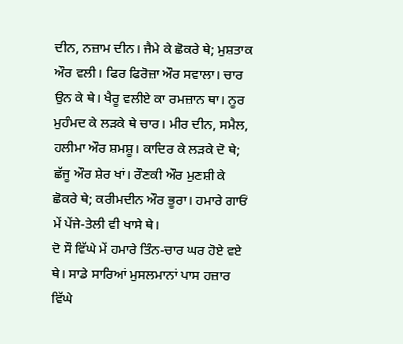ਦੀਨ, ਨਜ਼ਾਮ ਦੀਨ। ਜੈਮੇ ਕੇ ਛੋਕਰੇ ਥੇ; ਮੁਸ਼ਤਾਕ ਔਰ ਵਲੀ। ਫਿਰ ਫਿਰੋਜ਼ਾ ਔਰ ਸਵਾਲਾ। ਚਾਰ ਉਨ ਕੇ ਥੇ। ਖੈਰੂ ਵਲੀਏ ਕਾ ਰਮਜ਼ਾਨ ਥਾ। ਨੂਰ ਮੁਹੰਮਦ ਕੇ ਲੜਕੇ ਥੇ ਚਾਰ। ਮੀਰ ਦੀਨ, ਸਮੈਲ, ਹਲੀਮਾ ਔਰ ਸ਼ਮਸ਼ੂ। ਕਾਦਿਰ ਕੇ ਲੜਕੇ ਦੋ ਥੇ; ਛੱਜੂ ਔਰ ਸ਼ੇਰ ਖਾਂ। ਰੌਣਕੀ ਔਰ ਮੁਣਸ਼ੀ ਕੇ ਛੋਕਰੇ ਥੇ; ਕਰੀਮਦੀਨ ਔਰ ਭੂਰਾ। ਹਮਾਰੇ ਗਾਓਂ ਮੇਂ ਪੇਂਜੇ-ਤੇਲੀ ਵੀ ਖਾਸੇ ਥੇ।
ਦੋ ਸੌ ਵਿੱਘੇ ਮੇਂ ਹਮਾਰੇ ਤਿੰਨ-ਚਾਰ ਘਰ ਹੋਏ ਵਏ ਥੇ। ਸਾਡੇ ਸਾਰਿਆਂ ਮੁਸਲਮਾਨਾਂ ਪਾਸ ਹਜ਼ਾਰ ਵਿੱਘੇ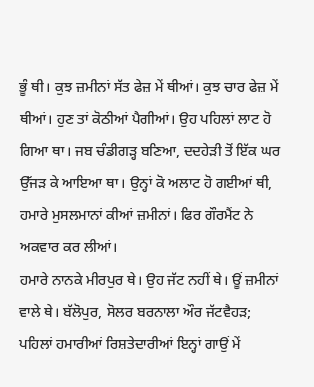ਭੂੰ ਥੀ। ਕੁਝ ਜ਼ਮੀਨਾਂ ਸੱਤ ਫੇਜ਼ ਮੇਂ ਥੀਆਂ। ਕੁਝ ਚਾਰ ਫੇਜ਼ ਮੇਂ ਥੀਆਂ। ਹੁਣ ਤਾਂ ਕੋਠੀਆਂ ਪੈਗੀਆਂ। ਉਹ ਪਹਿਲਾਂ ਲਾਟ ਹੋ ਗਿਆ ਥਾ। ਜਬ ਚੰਡੀਗੜ੍ਹ ਬਣਿਆ, ਦਦਹੇੜੀ ਤੋਂ ਇੱਕ ਘਰ ਉੱਜੜ ਕੇ ਆਇਆ ਥਾ। ਉਨ੍ਹਾਂ ਕੋ ਅਲਾਟ ਹੋ ਗਈਆਂ ਥੀ, ਹਮਾਰੇ ਮੁਸਲਮਾਨਾਂ ਕੀਆਂ ਜ਼ਮੀਨਾਂ। ਫਿਰ ਗੌਰਮੈਂਟ ਨੇ ਅਕਵਾਰ ਕਰ ਲੀਆਂ।
ਹਮਾਰੇ ਨਾਨਕੇ ਮੀਰਪੁਰ ਥੇ। ਉਹ ਜੱਟ ਨਹੀਂ ਥੇ। ਊਂ ਜ਼ਮੀਨਾਂ ਵਾਲੇ ਥੇ। ਬੱਲੋਪੁਰ, ਸੋਲਰ ਬਰਨਾਲਾ ਔਰ ਜੱਟਵੈਹੜ; ਪਹਿਲਾਂ ਹਮਾਰੀਆਂ ਰਿਸ਼ਤੇਦਾਰੀਆਂ ਇਨ੍ਹਾਂ ਗਾਉਂ ਮੇਂ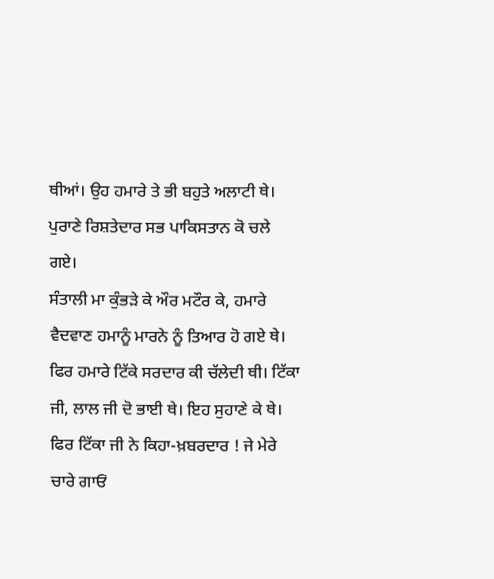ਥੀਆਂ। ਉਹ ਹਮਾਰੇ ਤੇ ਭੀ ਬਹੁਤੇ ਅਲਾਟੀ ਥੇ। ਪੁਰਾਣੇ ਰਿਸ਼ਤੇਦਾਰ ਸਭ ਪਾਕਿਸਤਾਨ ਕੋ ਚਲੇ ਗਏ।
ਸੰਤਾਲੀ ਮਾ ਕੁੰਭੜੇ ਕੇ ਔਰ ਮਟੌਰ ਕੇ, ਹਮਾਰੇ ਵੈਦਵਾਣ ਹਮਾਨੂੰ ਮਾਰਨੇ ਨੂੰ ਤਿਆਰ ਹੋ ਗਏ ਥੇ। ਫਿਰ ਹਮਾਰੇ ਟਿੱਕੇ ਸਰਦਾਰ ਕੀ ਚੱਲੇਦੀ ਥੀ। ਟਿੱਕਾ ਜੀ, ਲਾਲ ਜੀ ਦੋ ਭਾਈ ਥੇ। ਇਹ ਸੁਹਾਣੇ ਕੇ ਥੇ। ਫਿਰ ਟਿੱਕਾ ਜੀ ਨੇ ਕਿਹਾ-ਖ਼ਬਰਦਾਰ ! ਜੇ ਮੇਰੇ ਚਾਰੇ ਗਾਓਂ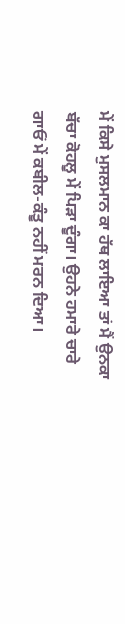ਮੇਂ ਕਿਸੇ ਮੁਸਲਮਾਨ ਕਾ ਹੱਥ ਲਾਇਆ ਤਾਂ ਮੈਂ ਉਨਕਾ ਬੱਚਾ ਕੋਹਲੂ ਮੇਂ ਪਿੜਾ ਦੂੰਗਾ। ਉਹਨੇ ਹਮਾਰੇ ਚਾਰੇ ਗਾਓਂ ਮੇਂ ਕਬੀਲ-ਕੰਤੂ ਨਹੀਂ ਮਰਨ ਦਿਆ।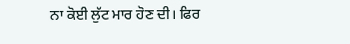ਨਾ ਕੋਈ ਲੁੱਟ ਮਾਰ ਹੋਣ ਦੀ। ਫਿਰ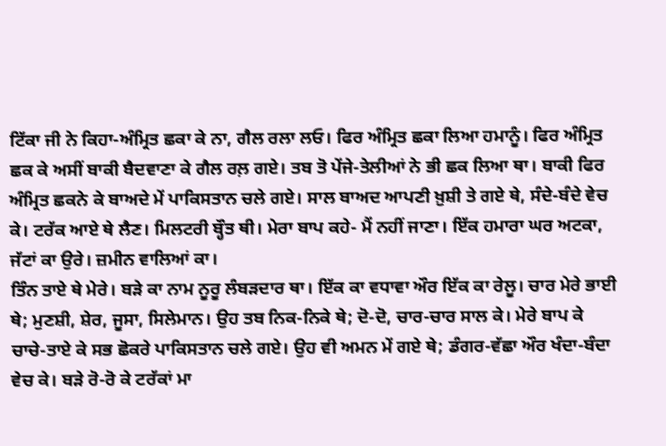ਟਿੱਕਾ ਜੀ ਨੇ ਕਿਹਾ-ਅੰਮ੍ਰਿਤ ਛਕਾ ਕੇ ਨਾ, ਗੈਲ ਰਲਾ ਲਓ। ਫਿਰ ਅੰਮ੍ਰਿਤ ਛਕਾ ਲਿਆ ਹਮਾਨੂੰ। ਫਿਰ ਅੰਮ੍ਰਿਤ ਛਕ ਕੇ ਅਸੀਂ ਬਾਕੀ ਬੈਦਵਾਣਾ ਕੇ ਗੈਲ ਰਲ਼ ਗਏ। ਤਬ ਤੋ ਪੇਂਜੇ-ਤੇਲੀਆਂ ਨੇ ਭੀ ਛਕ ਲਿਆ ਥਾ। ਬਾਕੀ ਫਿਰ ਅੰਮ੍ਰਿਤ ਛਕਨੇ ਕੇ ਬਾਅਦੇ ਮੇਂ ਪਾਕਿਸਤਾਨ ਚਲੇ ਗਏ। ਸਾਲ ਬਾਅਦ ਆਪਣੀ ਖ਼ੁਸ਼ੀ ਤੇ ਗਏ ਥੇ, ਸੰਦੇ-ਬੰਦੇ ਵੇਚ ਕੇ। ਟਰੱਕ ਆਏ ਥੇ ਲੈਣ। ਮਿਲਟਰੀ ਬ੍ਹੌਤ ਥੀ। ਮੇਰਾ ਬਾਪ ਕਹੇ- ਮੈਂ ਨਹੀਂ ਜਾਣਾ। ਇੱਕ ਹਮਾਰਾ ਘਰ ਅਟਕਾ, ਜੱਟਾਂ ਕਾ ਉਰੇ। ਜ਼ਮੀਨ ਵਾਲਿਆਂ ਕਾ।
ਤਿੰਨ ਤਾਏ ਥੇ ਮੇਰੇ। ਬੜੇ ਕਾ ਨਾਮ ਨੂਰੂ ਲੰਬੜਦਾਰ ਥਾ। ਇੱਕ ਕਾ ਵਧਾਵਾ ਔਰ ਇੱਕ ਕਾ ਰੇਲੂ। ਚਾਰ ਮੇਰੇ ਭਾਈ ਥੇ; ਮੁਣਸ਼ੀ, ਸ਼ੇਰ, ਜੂਸਾ, ਸਿਲੇਮਾਨ। ਉਹ ਤਬ ਨਿਕ-ਨਿਕੇ ਥੇ; ਦੋ-ਦੋ, ਚਾਰ-ਚਾਰ ਸਾਲ ਕੇ। ਮੇਰੇ ਬਾਪ ਕੇ ਚਾਚੇ-ਤਾਏ ਕੇ ਸਭ ਛੋਕਰੇ ਪਾਕਿਸਤਾਨ ਚਲੇ ਗਏ। ਉਹ ਵੀ ਅਮਨ ਮੇਂ ਗਏ ਥੇ; ਡੰਗਰ-ਵੱਛਾ ਔਰ ਖੰਦਾ-ਬੰਦਾ ਵੇਚ ਕੇ। ਬੜੇ ਰੋ-ਰੋ ਕੇ ਟਰੱਕਾਂ ਮਾ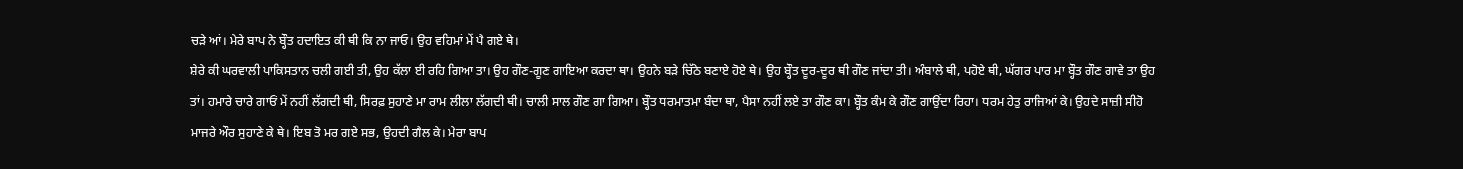ਚੜੇ ਆਂ। ਮੇਰੇ ਬਾਪ ਨੇ ਬ੍ਹੌਤ ਹਦਾਇਤ ਕੀ ਥੀ ਕਿ ਨਾ ਜਾਓ। ਉਹ ਵਹਿਮਾਂ ਮੇਂ ਪੈ ਗਏ ਥੇ।
ਸ਼ੇਰੇ ਕੀ ਘਰਵਾਲੀ ਪਾਕਿਸਤਾਨ ਚਲੀ ਗਈ ਤੀ, ਉਹ ਕੱਲਾ ਈ ਰਹਿ ਗਿਆ ਤਾ। ਉਹ ਗੌਣ-ਗੂਣ ਗਾਇਆ ਕਰਦਾ ਥਾ। ਉਹਨੇ ਬੜੇ ਚਿੱਠੇ ਬਣਾਏ ਹੋਏ ਥੇ। ਉਹ ਬ੍ਹੌਤ ਦੂਰ-ਦੂਰ ਥੀ ਗੌਣ ਜਾਂਦਾ ਤੀ। ਅੰਬਾਲੇ ਥੀ, ਪਹੋਏ ਥੀ, ਘੱਗਰ ਪਾਰ ਮਾ ਬ੍ਹੌਤ ਗੌਣ ਗਾਵੇ ਤਾ ਉਹ ਤਾਂ। ਹਮਾਰੇ ਚਾਰੇ ਗਾਓਂ ਮੇਂ ਨਹੀਂ ਲੱਗਦੀ ਥੀ, ਸਿਰਫ਼ ਸੁਹਾਣੇ ਮਾ ਰਾਮ ਲੀਲਾ ਲੱਗਦੀ ਥੀ। ਚਾਲੀ ਸਾਲ ਗੌਣ ਗਾ ਗਿਆ। ਬ੍ਹੌਤ ਧਰਮਾਤਮਾ ਬੰਦਾ ਥਾ, ਪੈਸਾ ਨਹੀਂ ਲਏ ਤਾ ਗੌਣ ਕਾ। ਬ੍ਹੌਤ ਕੰਮ ਕੇ ਗੌਣ ਗਾਉਂਦਾ ਰਿਹਾ। ਧਰਮ ਹੇਤੁ ਰਾਜਿਆਂ ਕੇ। ਉਹਦੇ ਸਾਜ਼ੀ ਸੀਹੋ ਮਾਜਰੇ ਔਰ ਸੁਹਾਣੇ ਕੇ ਥੇ। ਇਬ ਤੋ ਮਰ ਗਏ ਸਭ, ਉਹਦੀ ਗੈਲ ਕੇ। ਮੇਰਾ ਬਾਪ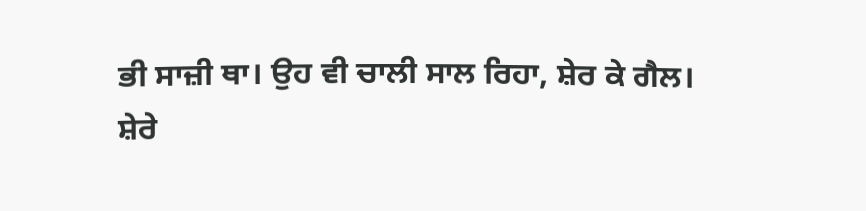ਭੀ ਸਾਜ਼ੀ ਥਾ। ਉਹ ਵੀ ਚਾਲੀ ਸਾਲ ਰਿਹਾ, ਸ਼ੇਰ ਕੇ ਗੈਲ।
ਸ਼ੇਰੇ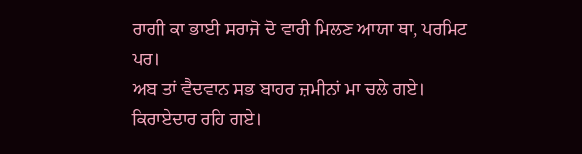ਰਾਗੀ ਕਾ ਭਾਈ ਸਰਾਜੋ ਦੋ ਵਾਰੀ ਮਿਲਣ ਆਯਾ ਥਾ, ਪਰਮਿਟ ਪਰ।
ਅਬ ਤਾਂ ਵੈਦਵਾਨ ਸਭ ਬਾਹਰ ਜ਼ਮੀਨਾਂ ਮਾ ਚਲੇ ਗਏ। ਕਿਰਾਏਦਾਰ ਰਹਿ ਗਏ।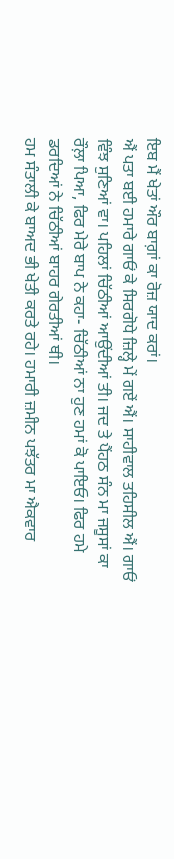ਇਬ ਮੈਂ ਖੇਤਾਂ ਔਰ ਬਾਗ਼ਾਂ ਕਾ ਰੋਜ਼ ਯਾਦ ਕਰਾਂ।
ਐਂ ਪਤਾ ਬਈ ਹਮਾਰੇ ਗਾਓਂ ਕੇ ਸਿਰਗੋਧੇ ਜ਼ਿਲ੍ਹੇ ਮੇਂ ਗਏਂ ਐਂ। ਸਾਹੀਵਾਲ ਤਹਿਸੀਲ ਐਂ। ਗਾਓਂ ਵਿੰਝ ਸੁਣਿਆਂ ਵਾ। ਪਹਿਲਾਂ ਚਿੱਠੀਆਂ ਆਉਂਦੀਆਂ ਤੀ। ਜਦ ਤੇ ਪੈਂਹਠ ਸੰਨ ਮਾ ਜਸੂਸਾਂ ਕਾ ਰੌਲ਼ਾ ਪਿਆ, ਫਿਰ ਮੇਰੇ ਬਾਪ ਨੇ ਕਹਾ- ਚਿੱਠੀਆਂ ਨਾ ਹੁਣ ਹਮਾਂ ਕੋ ਪਾਇਓ। ਫਿਰ ਹਮੇ ਡਰਦਿਆਂ ਨੇ ਚਿੱਠੀਆਂ ਬਾਹਰ ਗੇਰਤੀਆਂ ਥੀ।
ਹਮ ਸੰਤਾਲੀ ਕੇ ਬਾਅਦ ਭੀ ਖੇਤੀ ਕਰਤੇ ਰਹੇ। ਹਮਾਰੀ ਜ਼ਮੀਨ ਪਝੱਤਰ ਮਾ ਐਕਵਾਰ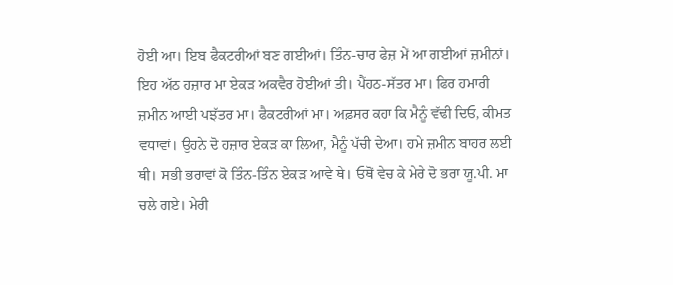ਹੋਈ ਆ। ਇਬ ਫੈਕਟਰੀਆਂ ਬਣ ਗਈਆਂ। ਤਿੰਨ-ਚਾਰ ਫੇਜ਼ ਮੇਂ ਆ ਗਈਆਂ ਜ਼ਮੀਨਾਂ। ਇਹ ਅੱਠ ਹਜ਼ਾਰ ਮਾ ਏਕੜ ਅਕਵੈਰ ਹੋਈਆਂ ਤੀ। ਪੈਂਹਠ-ਸੱਤਰ ਮਾ। ਫਿਰ ਹਮਾਰੀ ਜ਼ਮੀਨ ਆਈ ਪਝੱਤਰ ਮਾ। ਫੈਕਟਰੀਆਂ ਮਾ। ਅਫ਼ਸਰ ਕਹਾ ਕਿ ਮੈਨੂੰ ਵੱਢੀ ਦਿਓ, ਕੀਮਤ ਵਧਾਵਾਂ। ਉਹਨੇ ਦੋ ਹਜ਼ਾਰ ਏਕੜ ਕਾ ਲਿਆ, ਮੈਨੂੰ ਪੱਚੀ ਦੇਆ। ਹਮੇ ਜ਼ਮੀਨ ਬਾਹਰ ਲਈ ਥੀ। ਸਭੀ ਭਰਾਵਾਂ ਕੋ ਤਿੰਨ-ਤਿੰਨ ਏਕੜ ਆਵੇ ਥੇ। ਓਥੋਂ ਵੇਚ ਕੇ ਮੇਰੇ ਦੋ ਭਰਾ ਯੂ.ਪੀ. ਮਾ ਚਲੇ ਗਏ। ਮੇਰੀ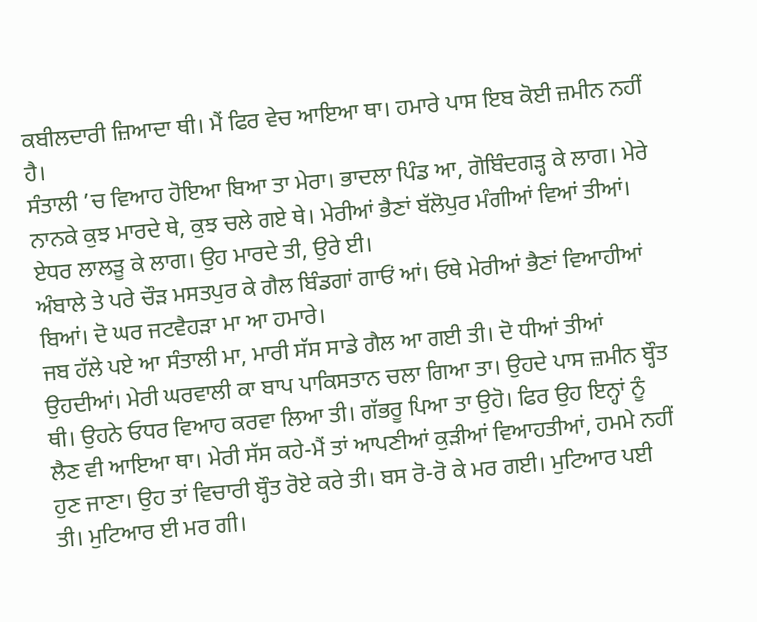ਕਬੀਲਦਾਰੀ ਜ਼ਿਆਦਾ ਥੀ। ਮੈਂ ਫਿਰ ਵੇਚ ਆਇਆ ਥਾ। ਹਮਾਰੇ ਪਾਸ ਇਬ ਕੋਈ ਜ਼ਮੀਨ ਨਹੀਂ ਹੈ।
ਸੰਤਾਲੀ ’ਚ ਵਿਆਹ ਹੋਇਆ ਬਿਆ ਤਾ ਮੇਰਾ। ਭਾਦਲਾ ਪਿੰਡ ਆ, ਗੋਬਿੰਦਗੜ੍ਹ ਕੇ ਲਾਗ। ਮੇਰੇ ਨਾਨਕੇ ਕੁਝ ਮਾਰਦੇ ਥੇ, ਕੁਝ ਚਲੇ ਗਏ ਥੇ। ਮੇਰੀਆਂ ਭੈਣਾਂ ਬੱਲੋਪੁਰ ਮੰਗੀਆਂ ਵਿਆਂ ਤੀਆਂ। ਏਧਰ ਲਾਲੜੂ ਕੇ ਲਾਗ। ਉਹ ਮਾਰਦੇ ਤੀ, ਉਰੇ ਈ।
ਅੰਬਾਲੇ ਤੇ ਪਰੇ ਚੌੜ ਮਸਤਪੁਰ ਕੇ ਗੈਲ ਬਿੰਡਗਾਂ ਗਾਓਂ ਆਂ। ਓਥੇ ਮੇਰੀਆਂ ਭੈਣਾਂ ਵਿਆਹੀਆਂ ਬਿਆਂ। ਦੋ ਘਰ ਜਟਵੈਹੜਾ ਮਾ ਆ ਹਮਾਰੇ।
ਜਬ ਹੱਲੇ ਪਏ ਆ ਸੰਤਾਲੀ ਮਾ, ਮਾਰੀ ਸੱਸ ਸਾਡੇ ਗੈਲ ਆ ਗਈ ਤੀ। ਦੋ ਧੀਆਂ ਤੀਆਂ ਉਹਦੀਆਂ। ਮੇਰੀ ਘਰਵਾਲੀ ਕਾ ਬਾਪ ਪਾਕਿਸਤਾਨ ਚਲਾ ਗਿਆ ਤਾ। ਉਹਦੇ ਪਾਸ ਜ਼ਮੀਨ ਬ੍ਹੌਤ ਥੀ। ਉਹਨੇ ਓਧਰ ਵਿਆਹ ਕਰਵਾ ਲਿਆ ਤੀ। ਗੱਭਰੂ ਪਿਆ ਤਾ ਉਹੋ। ਫਿਰ ਉਹ ਇਨ੍ਹਾਂ ਨੂੰ ਲੈਣ ਵੀ ਆਇਆ ਥਾ। ਮੇਰੀ ਸੱਸ ਕਹੇ-ਮੈਂ ਤਾਂ ਆਪਣੀਆਂ ਕੁੜੀਆਂ ਵਿਆਹਤੀਆਂ, ਹਮਮੇ ਨਹੀਂ ਹੁਣ ਜਾਣਾ। ਉਹ ਤਾਂ ਵਿਚਾਰੀ ਬ੍ਹੌਤ ਰੋਏ ਕਰੇ ਤੀ। ਬਸ ਰੋ-ਰੋ ਕੇ ਮਰ ਗਈ। ਮੁਟਿਆਰ ਪਈ ਤੀ। ਮੁਟਿਆਰ ਈ ਮਰ ਗੀ।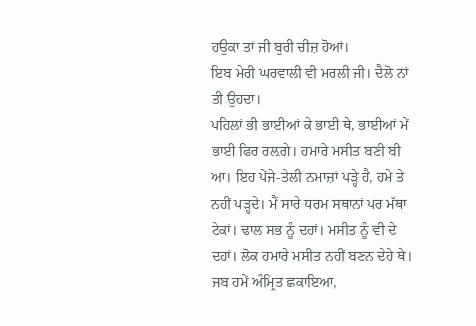ਹਉਕਾ ਤਾਂ ਜੀ ਬੁਰੀ ਚੀਜ਼ ਹੋਆਂ।
ਇਬ ਮੇਰੀ ਘਰਵਾਲੀ ਵੀ ਮਰਲੀ ਜੀ। ਦੈਲੋ ਨਾਂ ਤੀ ਉਹਦਾ।
ਪਹਿਲਾਂ ਭੀ ਭਾਈਆਂ ਕੇ ਭਾਈ ਥੇ, ਭਾਈਆਂ ਮੇਂ ਭਾਈ ਫਿਰ ਰਲ਼ਗੇ। ਹਮਾਰੇ ਮਸੀਤ ਬਣੀ ਬੀ ਆ। ਇਹ ਪੇਂਜੇ-ਤੇਲੀ ਨਮਾਜ਼ਾਂ ਪੜ੍ਹੇ ਹੈ, ਹਮੇ ਤੇ ਨਹੀਂ ਪੜ੍ਹਦੇ। ਮੈਂ ਸਾਰੇ ਧਰਮ ਸਥਾਨਾਂ ਪਰ ਮੱਥਾ ਟੇਕਾਂ। ਢਾਲ ਸਭ ਨੂੰ ਦਹਾਂ। ਮਸੀਤ ਨੂੰ ਵੀ ਦੇ ਦਹਾਂ। ਲੋਕ ਹਮਾਰੇ ਮਸੀਤ ਨਹੀਂ ਬਣਨ ਦੇਹੇ ਥੇ। ਜਬ ਹਮੇਂ ਅੰਮ੍ਰਿਤ ਛਕਾਇਆ,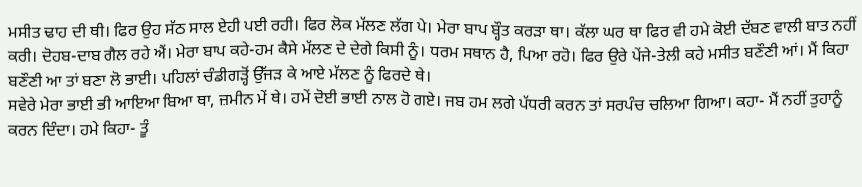ਮਸੀਤ ਢਾਹ ਦੀ ਥੀ। ਫਿਰ ਉਹ ਸੱਠ ਸਾਲ ਏਹੀ ਪਈ ਰਹੀ। ਫਿਰ ਲੋਕ ਮੱਲਣ ਲੱਗ ਪੇ। ਮੇਰਾ ਬਾਪ ਬ੍ਹੌਤ ਕਰੜਾ ਥਾ। ਕੱਲਾ ਘਰ ਥਾ ਫਿਰ ਵੀ ਹਮੇ ਕੋਈ ਦੱਬਣ ਵਾਲੀ ਬਾਤ ਨਹੀਂ ਕਰੀ। ਦੋਹਬ-ਦਾਬ ਗੈਲ ਰਹੇ ਐਂ। ਮੇਰਾ ਬਾਪ ਕਹੇ-ਹਮ ਕੈਸੇ ਮੱਲਣ ਦੇ ਦੇਗੇ ਕਿਸੀ ਨੂੰ। ਧਰਮ ਸਥਾਨ ਹੈ, ਪਿਆ ਰਹੋ। ਫਿਰ ਉਰੇ ਪੇਂਜੇ-ਤੇਲੀ ਕਹੇ ਮਸੀਤ ਬਣੌਣੀ ਆਂ। ਮੈਂ ਕਿਹਾ ਬਣੌਣੀ ਆ ਤਾਂ ਬਣਾ ਲੋ ਭਾਈ। ਪਹਿਲਾਂ ਚੰਡੀਗੜ੍ਹੋਂ ਉੱਜੜ ਕੇ ਆਏ ਮੱਲਣ ਨੂੰ ਫਿਰਦੇ ਥੇ।
ਸਵੇਰੇ ਮੇਰਾ ਭਾਈ ਭੀ ਆਇਆ ਬਿਆ ਥਾ, ਜ਼ਮੀਨ ਮੇਂ ਥੇ। ਹਮੇਂ ਦੋਈ ਭਾਈ ਨਾਲ ਹੋ ਗਏ। ਜਬ ਹਮ ਲਗੇ ਪੱਧਰੀ ਕਰਨ ਤਾਂ ਸਰਪੰਚ ਚਲਿਆ ਗਿਆ। ਕਹਾ- ਮੈਂ ਨਹੀਂ ਤੁਹਾਨੂੰ ਕਰਨ ਦਿੰਦਾ। ਹਮੇ ਕਿਹਾ- ਤੂੰ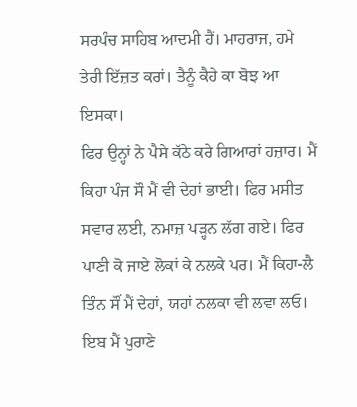ਸਰਪੰਚ ਸਾਹਿਬ ਆਦਮੀ ਹੈਂ। ਮਾਹਰਾਜ, ਹਮੇ ਤੇਰੀ ਇੱਜ਼ਤ ਕਰਾਂ। ਤੈਨੂੰ ਕੈਹੇ ਕਾ ਬੋਝ ਆ ਇਸਕਾ।
ਫਿਰ ਉਨ੍ਹਾਂ ਨੇ ਪੈਸੇ ਕੱਠੇ ਕਰੇ ਗਿਆਰਾਂ ਹਜ਼ਾਰ। ਮੈਂ ਕਿਹਾ ਪੰਜ ਸੌ ਮੈਂ ਵੀ ਦੇਹਾਂ ਭਾਈ। ਫਿਰ ਮਸੀਤ ਸਵਾਰ ਲਈ, ਨਮਾਜ਼ ਪੜ੍ਹਨ ਲੱਗ ਗਏ। ਫਿਰ ਪਾਣੀ ਕੋ ਜਾਏ ਲੋਕਾਂ ਕੇ ਨਲਕੇ ਪਰ। ਮੈਂ ਕਿਹਾ-ਲੈ ਤਿੰਨ ਸੌਂ ਮੈਂ ਦੇਹਾਂ, ਯਹਾਂ ਨਲਕਾ ਵੀ ਲਵਾ ਲਓ।
ਇਬ ਮੈਂ ਪੁਰਾਣੇ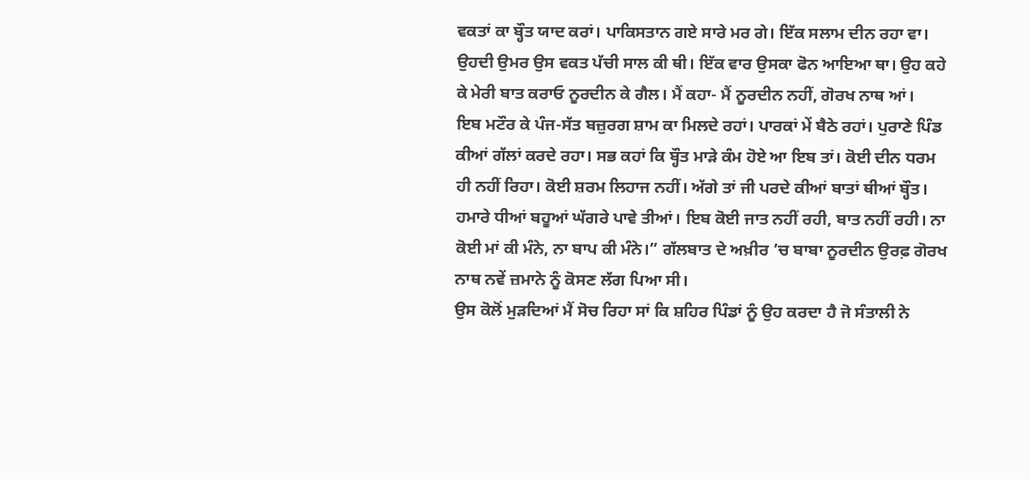ਵਕਤਾਂ ਕਾ ਬ੍ਹੌਤ ਯਾਦ ਕਰਾਂ। ਪਾਕਿਸਤਾਨ ਗਏ ਸਾਰੇ ਮਰ ਗੇ। ਇੱਕ ਸਲਾਮ ਦੀਨ ਰਹਾ ਵਾ। ਉਹਦੀ ਉਮਰ ਉਸ ਵਕਤ ਪੱਚੀ ਸਾਲ ਕੀ ਥੀ। ਇੱਕ ਵਾਰ ਉਸਕਾ ਫੋਨ ਆਇਆ ਥਾ। ਉਹ ਕਹੇ ਕੇ ਮੇਰੀ ਬਾਤ ਕਰਾਓ ਨੂਰਦੀਨ ਕੇ ਗੈਲ। ਮੈਂ ਕਹਾ- ਮੈਂ ਨੂਰਦੀਨ ਨਹੀਂ, ਗੋਰਖ ਨਾਥ ਆਂ।
ਇਬ ਮਟੌਰ ਕੇ ਪੰਜ-ਸੱਤ ਬਜ਼ੁਰਗ ਸ਼ਾਮ ਕਾ ਮਿਲਦੇ ਰਹਾਂ। ਪਾਰਕਾਂ ਮੇਂ ਬੈਠੇ ਰਹਾਂ। ਪੁਰਾਣੇ ਪਿੰਡ ਕੀਆਂ ਗੱਲਾਂ ਕਰਦੇ ਰਹਾ। ਸਭ ਕਹਾਂ ਕਿ ਬ੍ਹੌਤ ਮਾੜੇ ਕੰਮ ਹੋਏ ਆ ਇਬ ਤਾਂ। ਕੋਈ ਦੀਨ ਧਰਮ ਹੀ ਨਹੀਂ ਰਿਹਾ। ਕੋਈ ਸ਼ਰਮ ਲਿਹਾਜ ਨਹੀਂ। ਅੱਗੇ ਤਾਂ ਜੀ ਪਰਦੇ ਕੀਆਂ ਬਾਤਾਂ ਥੀਆਂ ਬ੍ਹੌਤ। ਹਮਾਰੇ ਧੀਆਂ ਬਹੂਆਂ ਘੱਗਰੇ ਪਾਵੇ ਤੀਆਂ। ਇਬ ਕੋਈ ਜਾਤ ਨਹੀਂ ਰਹੀ, ਬਾਤ ਨਹੀਂ ਰਹੀ। ਨਾ ਕੋਈ ਮਾਂ ਕੀ ਮੰਨੇ, ਨਾ ਬਾਪ ਕੀ ਮੰਨੇ।” ਗੱਲਬਾਤ ਦੇ ਅਖ਼ੀਰ ’ਚ ਬਾਬਾ ਨੂਰਦੀਨ ਉਰਫ਼ ਗੋਰਖ ਨਾਥ ਨਵੇਂ ਜ਼ਮਾਨੇ ਨੂੰ ਕੋਸਣ ਲੱਗ ਪਿਆ ਸੀ।
ਉਸ ਕੋਲੋਂ ਮੁੜਦਿਆਂ ਮੈਂ ਸੋਚ ਰਿਹਾ ਸਾਂ ਕਿ ਸ਼ਹਿਰ ਪਿੰਡਾਂ ਨੂੰ ਉਹ ਕਰਦਾ ਹੈ ਜੋ ਸੰਤਾਲੀ ਨੇ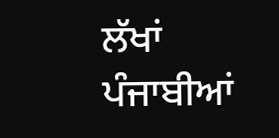ਲੱਖਾਂ ਪੰਜਾਬੀਆਂ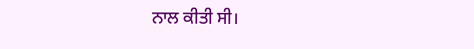ਨਾਲ ਕੀਤੀ ਸੀ।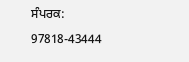ਸੰਪਰਕ: 97818-43444